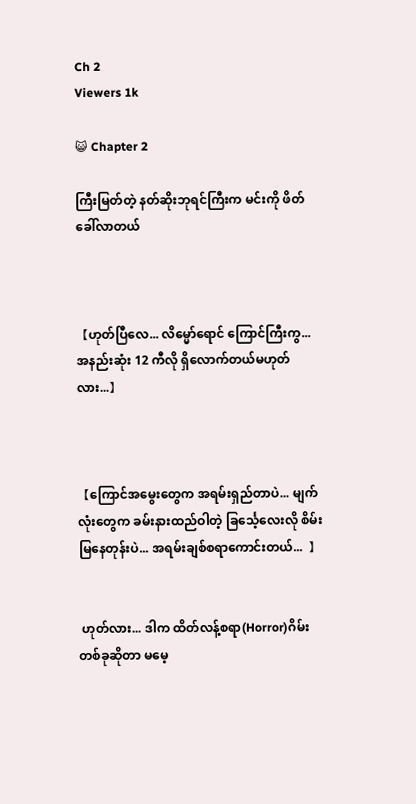Ch 2
Viewers 1k

😺 Chapter 2

ကြီးမြတ်တဲ့ နတ်ဆိုးဘုရင်ကြီးက မင်းကို ဖိတ်ခေါ်လာတယ်



【ဟုတ်ပြီလေ... လိမ္မော်ရောင် ကြောင်ကြီးကွ... အနည်းဆုံး 12 ကီလို ရှိလော‌က်တယ်မဟုတ်လား...】



【ကြောင်အမွေးတွေက အရမ်းရှည်တာပဲ... မျက်လုံးတွေက ခမ်းနားထည်ဝါတဲ့ ခြင်္သေ့လေးလို စိမ်းမြနေတုန်းပဲ... အရမ်းချစ်စရာကောင်းတယ်...  】


 ဟုတ်လား... ဒါက ထိတ်လန့်စရာ(Horror)ဂိမ်းတစ်ခုဆိုတာ မမေ့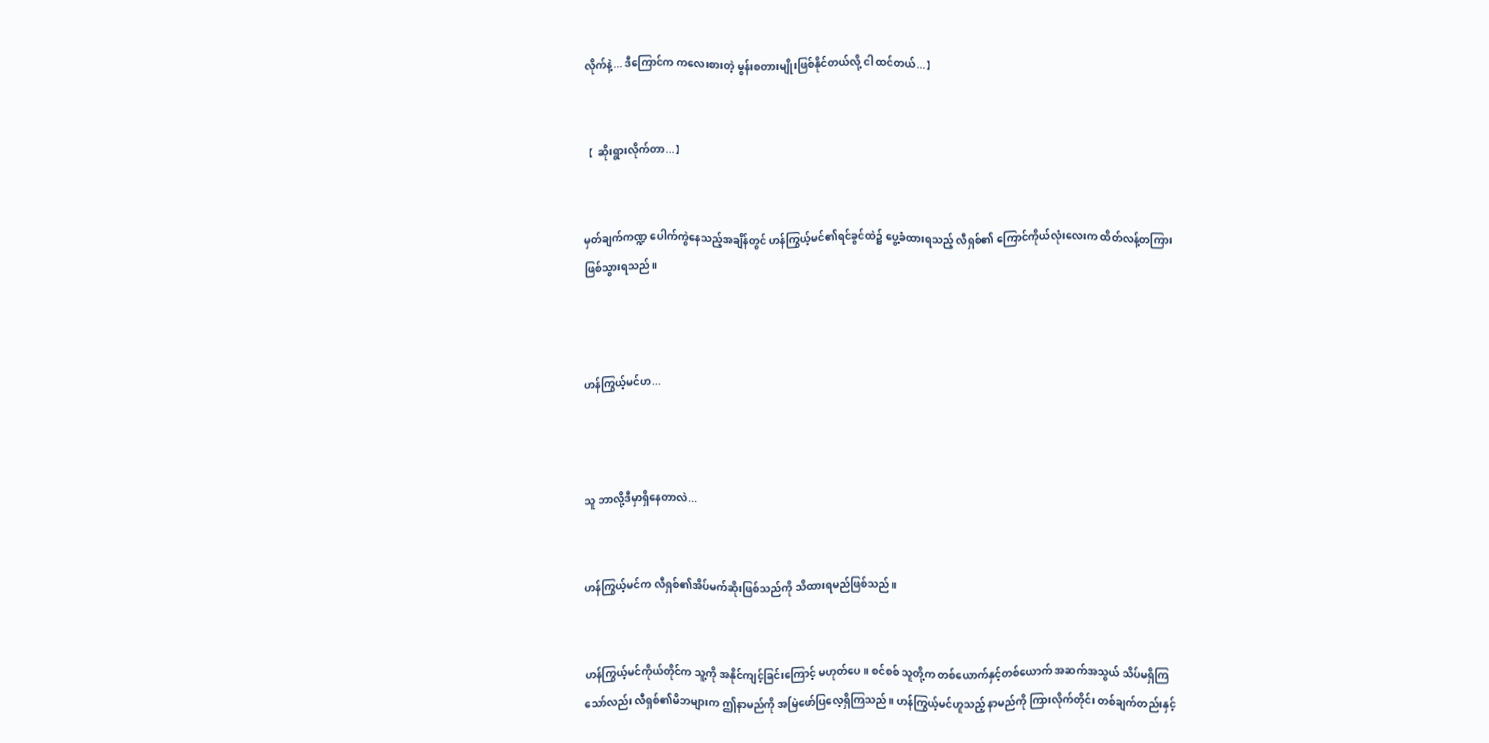လိုက်နဲ့... ဒီကြောင်က ကလေးစားတဲ့ မွန်းစတားမျိုးဖြစ်နိုင်တယ်လို့ ငါ ထင်တယ်...】


【 ဆိုးရွားလိုက်တာ...】


မှတ်ချက်ကဏ္ဍ ပေါက်ကွဲနေသည့်အချိန်တွင် ဟန်ကြွယ့်မင်၏ရင်ခွင်ထဲ၌ ပွေ့ခံထားရသည့် လီရှစ်၏ ကြောင်ကိုယ်လုံးလေးက ထိတ်လန့်တကြားဖြစ်သွားရသည်။



ဟန်ကြွယ့်မင်ဟ...



သူ ဘာလို့ဒီမှာရှိနေတာလဲ...


ဟန်ကြွယ့်မင်က လီရှစ်၏အိပ်မက်ဆိုးဖြစ်သည်ကို သိထားရမည်ဖြစ်သည်။


ဟန်ကြွယ့်မင်ကိုယ်တိုင်က သူ့ကို အနိုင်ကျင့်ခြင်းကြောင့် မဟုတ်ပေ။ စင်စစ် သူတို့က တစ်ယောက်နှင့်တစ်ယောက် အဆက်အသွယ် သိပ်မရှိကြသော်လည်း လီရှစ်၏မိဘများက ဤနာမည်ကို အမြဲဖော်ပြလေ့ရှိကြသည်။ ဟန်ကြွယ့်မင်ဟူသည့် နာမည်ကို ကြားလိုက်တိုင်း တစ်ချက်တည်းနှင့်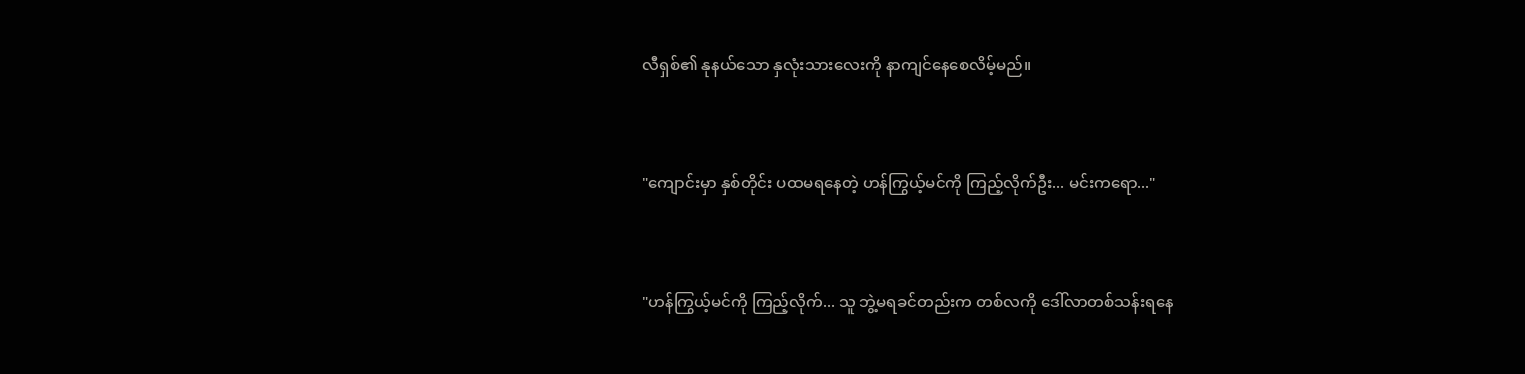လီရှစ်၏ နုနယ်သော နှလုံးသားလေးကို နာကျင်နေစေလိမ့်မည်။


"ကျောင်းမှာ နှစ်တိုင်း ပထမရနေတဲ့ ဟန်ကြွယ့်မင်ကို ကြည့်လိုက်ဦး... မင်းက‌ရော..."


"ဟန်ကြွယ့်မင်ကို ကြည့်လိုက်... သူ ဘွဲ့မရခင်တည်းက တစ်လကို ဒေါ်လာတစ်သန်းရနေ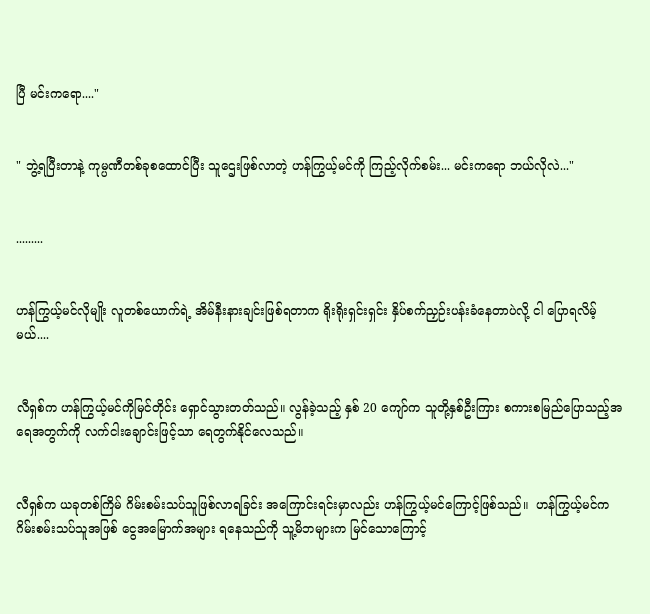ပြီ မင်းကရော...."


" ဘွဲ့ရပြီးတာနဲ့ ကုမ္ပဏီတစ်ခုစထောင်ပြီး သူဌေးဖြစ်လာတဲ့ ဟန်ကြွယ့်မင်ကို ကြည့်လိုက်စမ်း... မင်းကရော ဘယ်လိုလဲ..."


.........


ဟန်ကြွယ့်မင်လိုမျိုး လူတစ်ယောက်ရဲ့ အိမ်နီးနားချင်းဖြစ်ရတာက ရိုးရိုးရှင်းရှင်း နှိပ်စက်ညှဉ်းပန်းခံနေတာပဲလို့ ငါ ပြောရလိမ့်မယ်....


လီရှစ်က ဟန်ကြွယ့်မင်ကိုမြင်တိုင်း ရှောင်သွားတတ်သည်။ လွန်ခဲ့သည့် နှစ် 20 ကျော်က သူတို့နှစ်ဦးကြား စကားစမြည်ပြောသည့်အရေအတွက်ကို လက်ငါးချောင်းဖြင့်သာ ရေတွက်နိုင်လေသည်။


လီရှစ်က ယခုတစ်ကြိမ် ဂိမ်းစမ်းသပ်သူဖြစ်လာရခြင်း အကြောင်းရင်းမှာလည်း ဟန်ကြွယ့်မင်ကြောင့်ဖြစ်သည်။  ဟန်ကြွယ့်မင်က ဂိမ်းစမ်းသပ်သူအဖြစ် ငွေအမြောက်အများ ရနေသည်ကို သူ့မိဘများက မြင်သောကြောင့်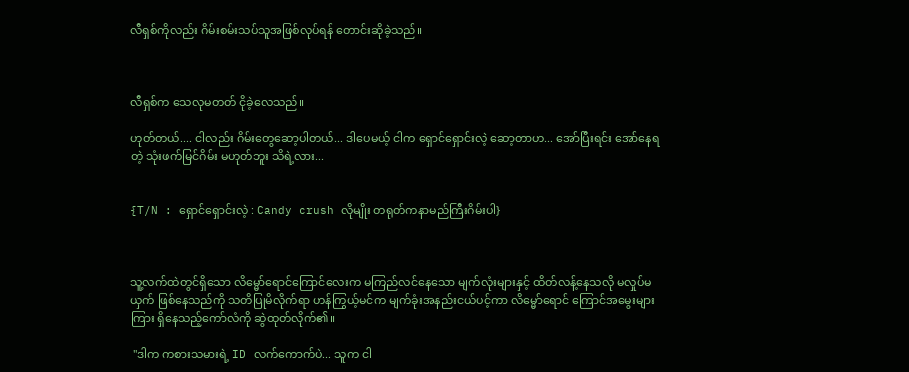လီရှစ်ကိုလည်း ဂိမ်းစမ်းသပ်သူအဖြစ်လုပ်ရန် တောင်းဆိုခဲ့သည်။



လီရှစ်က သေလုမတတ် ငိုခဲ့လေသည်။

ဟုတ်တယ်.... ငါလည်း ဂိမ်းတွေဆော့ပါတယ်... ဒါပေမယ့် ငါက ရှောင်ရှောင်းလဲ့ ဆော့တာဟ... အော်ပြီးရင်း အော်နေရတဲ့ သုံးဖက်မြင်ဂိမ်း မဟုတ်ဘူး သိရဲ့လား...


{T/N : ရှောင်ရှောင်းလဲ့ : Candy crush လိုမျိုး တရုတ်ကနာမည်ကြီးဂိမ်းပါ}



သူ့လက်ထဲတွင်ရှိသော လိမ္မော်ရောင်ကြောင်လေးက မကြည်လင်နေသော မျက်လုံးများနှင့် ထိတ်လန့်နေသလို မလှုပ်မယှက် ဖြစ်နေသည်ကို သတိပြုမိလိုက်ရာ ဟန်ကြွယ့်မင်က မျက်ခုံးအနည်းငယ်ပင့်ကာ လိမ္မော်ရောင် ကြောင်အမွေးများကြား ရှိနေသည့်ကော်လံကို ဆွဲထုတ်လိုက်၏။

 "ဒါက ကစားသမားရဲ့ ID လက်ကောက်ပဲ... သူက ငါ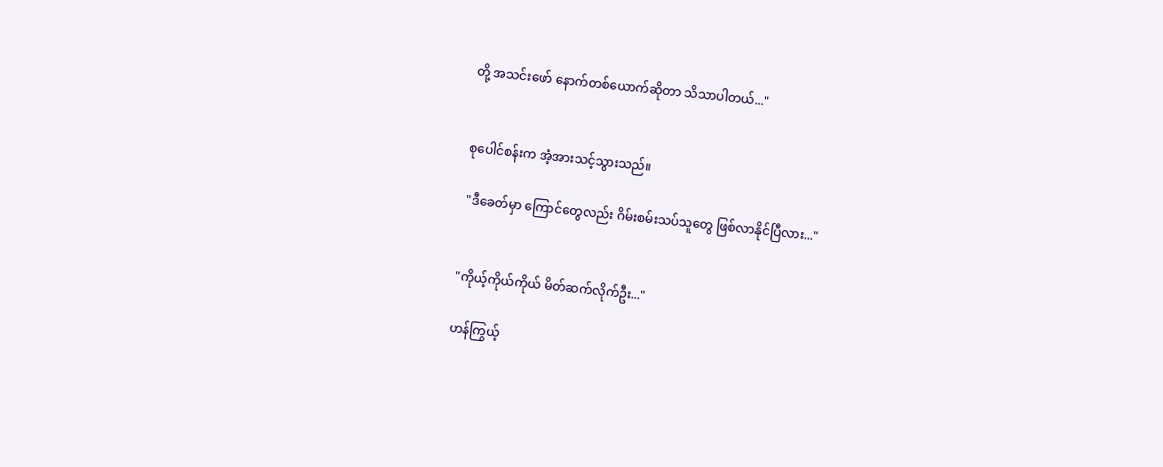တို့ အသင်းဖော် နောက်တစ်ယောက်ဆိုတာ သိသာပါတယ်..."


စုပေါင်စန်းက အံ့အားသင့်သွားသည်။

 "ဒီခေတ်မှာ ကြောင်တွေလည်း ဂိမ်းစမ်းသပ်သူတွေ ဖြစ်လာနိုင်ပြီလား..."


"ကိုယ့်ကိုယ်ကိုယ် မိတ်ဆက်လိုက်ဦး..."

ဟန်ကြွယ့်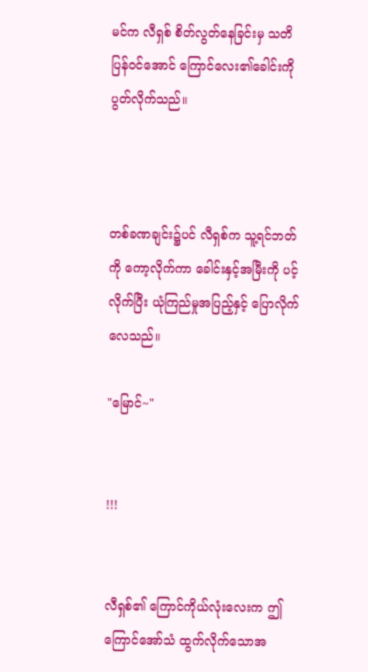မင်က လီရှစ် စိတ်လွတ်နေခြင်းမှ သတိပြန်ဝင်အောင် ကြောင်လေး၏ခေါင်းကို ပွတ်လိုက်သည်။



တစ်ခဏချင်း၌ပင် လီရှစ်က သူ့ရင်ဘတ်ကို ကော့လိုက်ကာ ခေါင်းနှင့်အမြီးကို ပင့်လိုက်ပြီး ယုံကြည်မှုအပြည့်နှင့် ပြောလိုက်လေသည်။

"မြောင်~"


!!!


လီရှစ်၏ ကြောင်ကိုယ်လုံးလေးက ဤကြောင်အော်သံ ထွက်လိုက်သောအ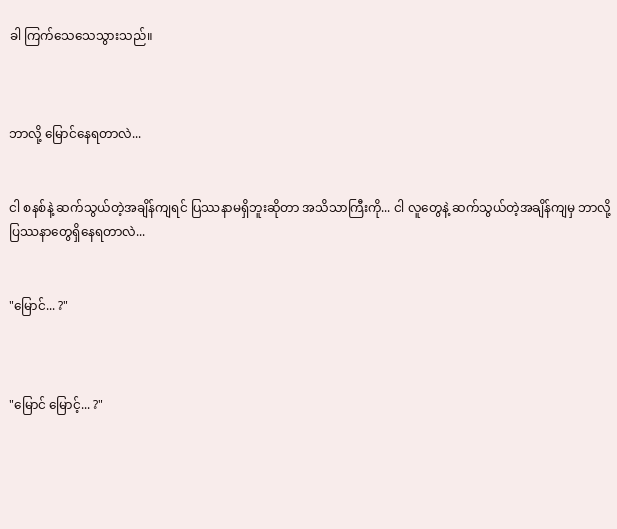ခါ ကြက်သေသေသွားသည်။



ဘာလို့ မြောင်နေရတာလဲ...


ငါ စနစ်နဲ့ ဆက်သွယ်တဲ့အချိန်ကျရင် ပြဿနာမရှိဘူးဆိုတာ အသိသာကြီးကို... ငါ လူတွေနဲ့ ဆက်သွယ်တဲ့အချိန်ကျမှ ဘာလို့ ပြဿနာတွေရှိနေရတာလဲ...


"မြောင်... ?"



"မြောင် မြောင့်... ?"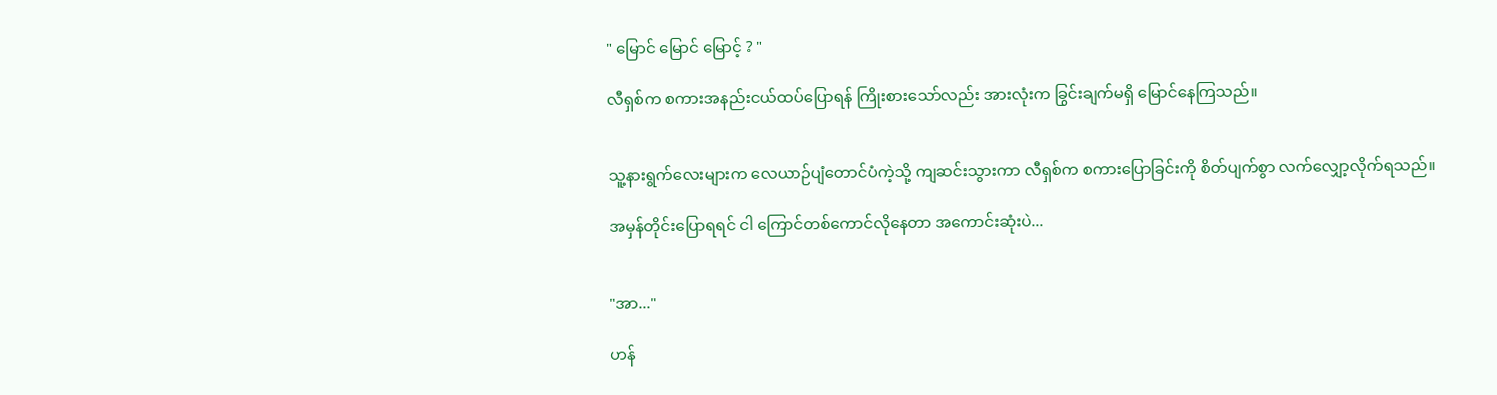" မြောင် မြောင် မြောင့် ? "

လီရှစ်က စကားအနည်းငယ်ထပ်ပြောရန် ကြိုးစားသော်လည်း အားလုံးက ခြွင်းချက်မရှိ မြောင်နေကြသည်။


သူ့နားရွက်လေးများက လေယာဉ်ပျံတောင်ပံကဲ့သို့ ကျဆင်းသွားကာ လီရှစ်က စကားပြောခြင်းကို စိတ်ပျက်စွာ လက်လျှော့လိုက်ရသည်။

အမှန်တိုင်းပြောရရင် ငါ ကြောင်တစ်ကောင်လိုနေတာ အကောင်းဆုံးပဲ...


"အာ..."

ဟန်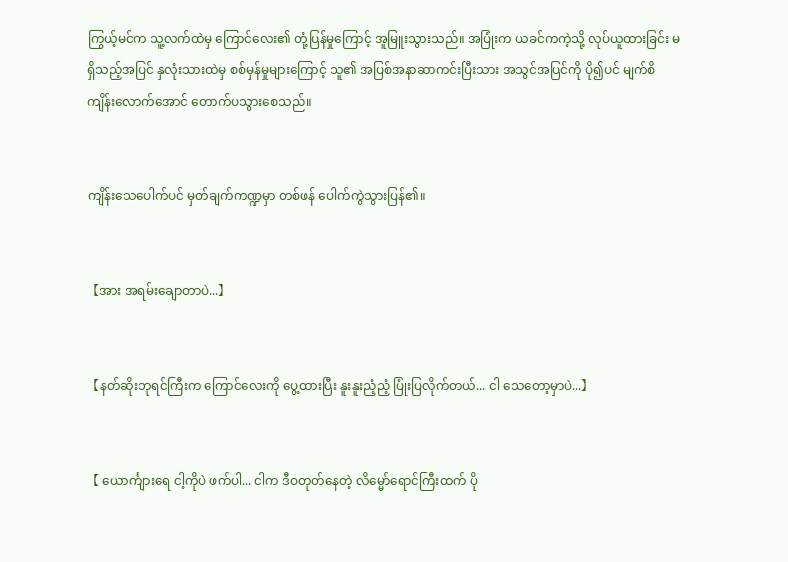ကြွယ့်မင်က သူ့လက်ထဲမှ ကြောင်လေး၏ တုံ့ပြန်မှုကြောင့် အူမြူးသွားသည်။ အပြုံးက ယခင်ကကဲ့သို့ လုပ်ယူထားခြင်း မရှိသည့်အပြင် နှလုံးသားထဲမှ စစ်မှန်မှုများကြောင့် သူ၏ အပြစ်အနာဆာကင်းပြီးသား အသွင်အပြင်ကို ပို၍ပင် မျက်စိကျိန်းလောက်အောင် တောက်ပသွားစေသည်။


ကျိန်းသေပေါက်ပင် မှတ်ချက်ကဏ္ဍမှာ တစ်ဖန် ပေါက်ကွဲသွားပြန်၏။


【အား အရမ်းချောတာပဲ...】


【နတ်ဆိုးဘုရင်ကြီးက ကြောင်လေးကို ပွေ့ထားပြီး နူးနူးညံ့ညံ့ ပြုံးပြလိုက်တယ်... ငါ သေတော့မှာပဲ...】


【 ယောင်္ကျားရေ ငါ့ကိုပဲ ဖက်ပါ... ငါက ဒီဝတုတ်နေတဲ့ လိမ္မော်ရောင်ကြီးထက် ပို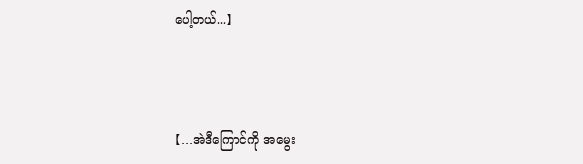ပေါ့တယ်...】



【...အဲဒီကြောင်ကို အမွေး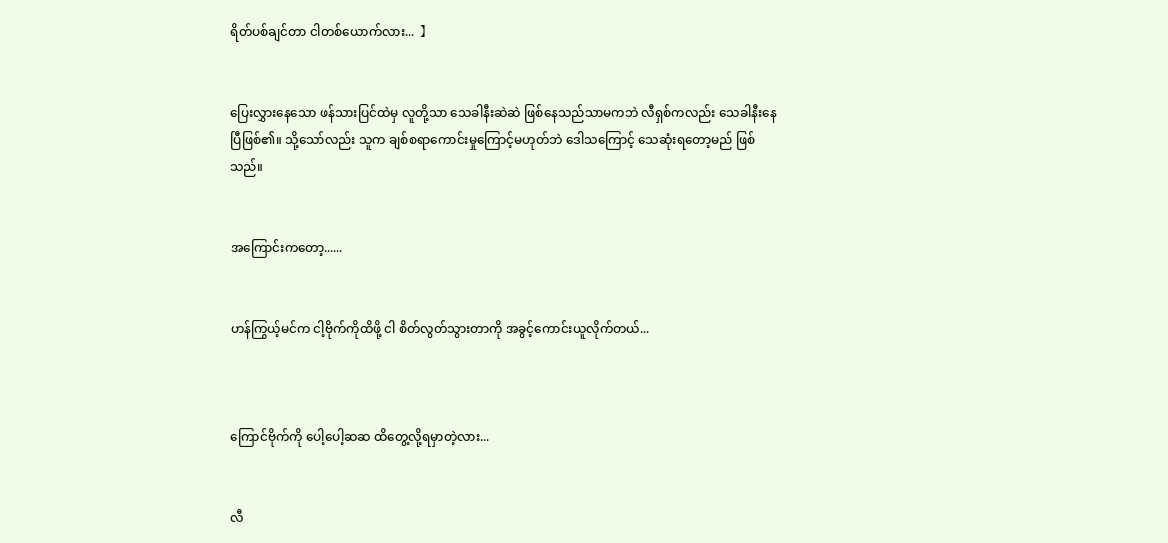ရိတ်ပစ်ချင်တာ ငါတစ်ယောက်လား...  】


ပြေးလွှားနေသော ဖန်သားပြင်ထဲမှ လူတို့သာ သေခါနီးဆဲဆဲ ဖြစ်နေသည်သာမကဘဲ လီရှစ်ကလည်း သေခါနီးနေပြီဖြစ်၏။ သို့သော်လည်း သူက ချစ်စရာကောင်းမှုကြောင့်မဟုတ်ဘဲ ဒေါသကြောင့် သေဆုံးရတော့မည် ဖြစ်သည်။


အကြောင်းကတော့......


ဟန်ကြွယ့်မင်က ငါ့ဗိုက်ကိုထိဖို့ ငါ စိတ်လွတ်သွားတာကို အခွင့်ကောင်းယူလိုက်တယ်...



ကြောင်ဗိုက်ကို ပေါ့ပေါ့ဆဆ ထိတွေ့လို့ရမှာတဲ့လား...


လီ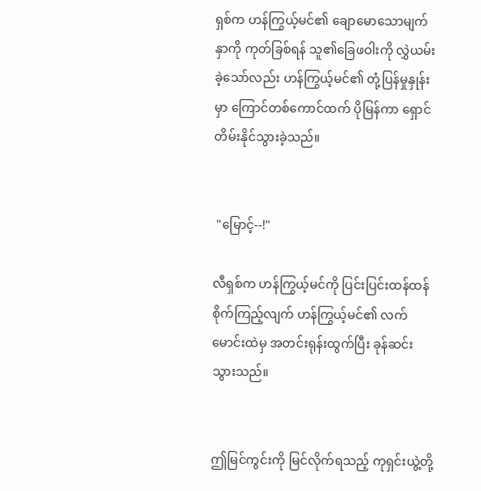ရှစ်က ဟန်ကြွယ့်မင်၏ ချောမောသောမျက်နှာကို ကုတ်ခြစ်ရန် သူ၏ခြေဖဝါးကို လွှဲယမ်းခဲ့သော်လည်း ဟန်ကြွယ့်မင်၏ တုံ့ပြန်မှုနှုန်းမှာ ကြောင်တစ်ကောင်ထက် ပိုမြန်ကာ ရှောင်တိမ်းနိုင်သွားခဲ့သည်။


 "မြောင့်--!"

လီရှစ်က ဟန်ကြွယ့်မင်ကို ပြင်းပြင်းထန်ထန် စိုက်ကြည့်လျက် ဟန်ကြွယ့်မင်၏ လက်မောင်းထဲမှ အတင်းရုန်းထွက်ပြီး ခုန်ဆင်းသွားသည်။


ဤမြင်ကွင်းကို မြင်လိုက်ရသည့် ကုရှင်းယွဲ့တို့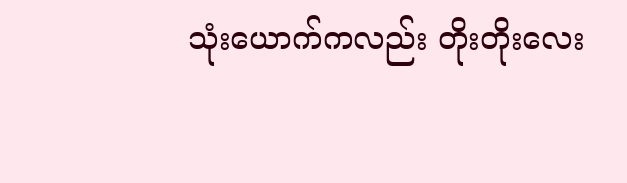သုံးယောက်ကလည်း တိုးတိုးလေး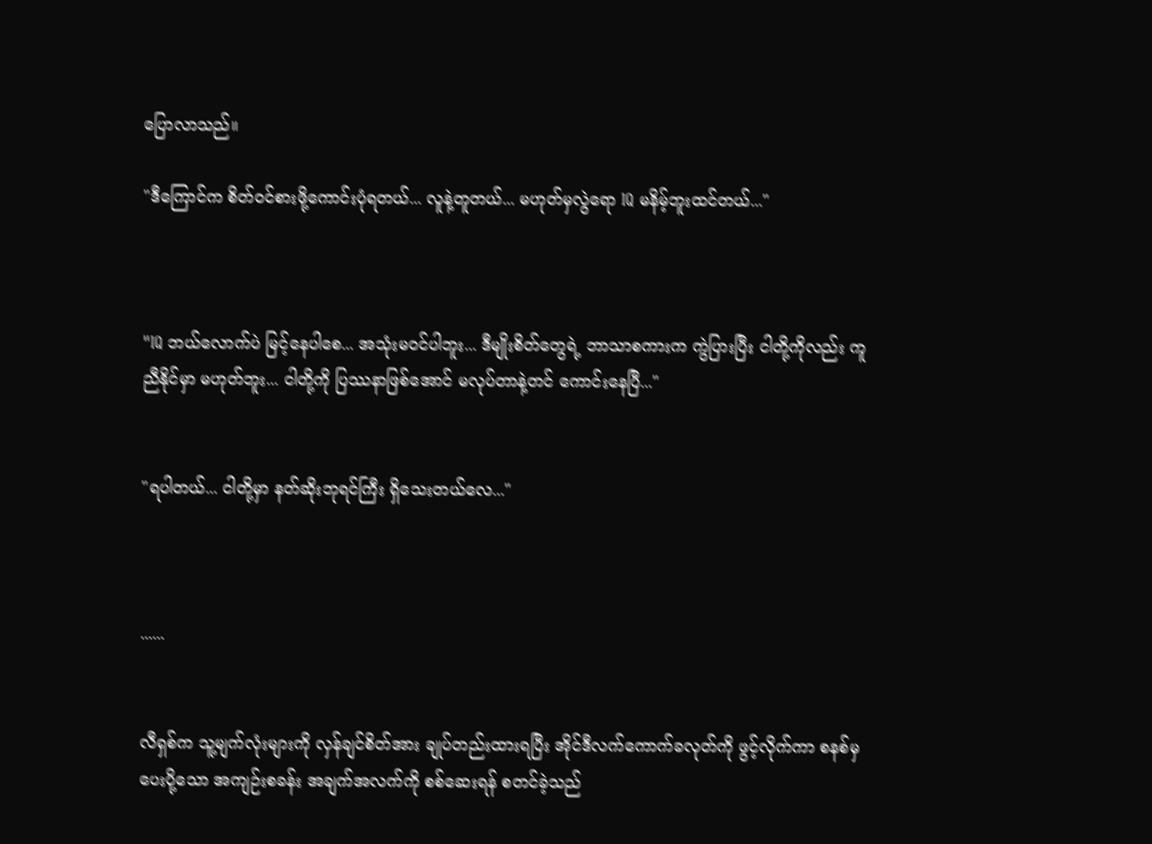ပြောလာသည်။

"ဒီကြောင်က စိတ်ဝင်စားဖို့ကောင်းပုံရတယ်... လူနဲ့တူတယ်... မဟုတ်မှလွဲရော IQ မနိမ့်ဘူးထင်တယ်..."



"IQ ဘယ်လောက်ပဲ မြင့်နေပါစေ... အသုံးမဝင်ပါဘူး... ဒီမျိုးစိတ်တွေရဲ့ ဘာသာစကားက ကွဲပြားပြီး ငါတို့ကိုလည်း ကူညီနိုင်မှာ မဟုတ်ဘူး... ငါတို့ကို ပြဿနာဖြစ်အောင် မလုပ်တာနဲ့တင် ကောင်းနေပြီ..."


"ရပါတယ်... ငါတို့မှာ နတ်ဆိုးဘုရင်ကြီး ရှိသေးတယ်လေ..."



......


လီရှစ်က သူ့မျက်လုံးများကို လှန်ချင်စိတ်အား ချုပ်တည်းထားရပြီး အိုင်ဒီလက်ကောက်ခလုတ်ကို ဖွင့်လိုက်ကာ စနစ်မှပေးပို့သော အကျဉ်းစခန်း အချက်အလက်ကို စစ်ဆေးရန် စတင်ခဲ့သည်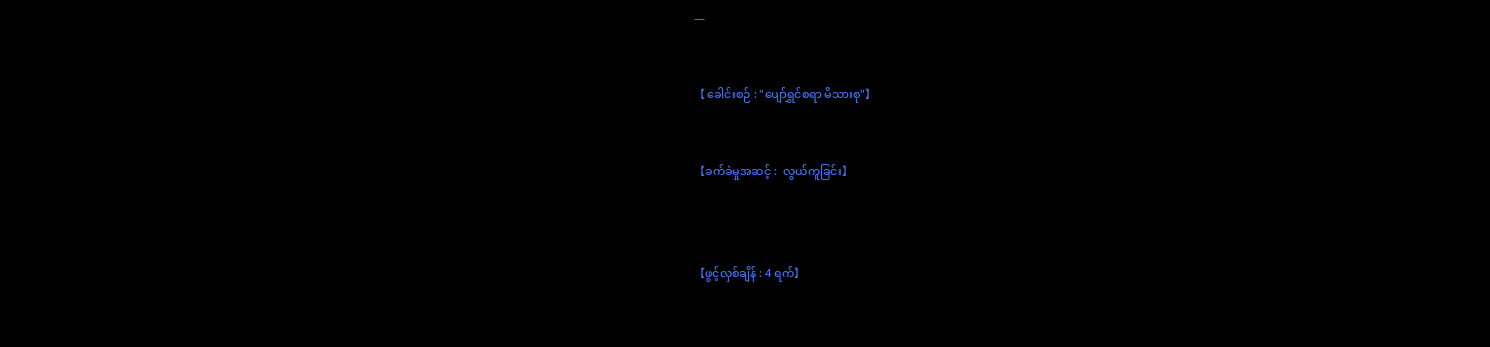—


【 ခေါင်းစဉ် : "ပျော်ရွှင်စရာ မိသားစု"】


【ခက်ခဲမှုအဆင့် :  လွယ်ကူခြင်း】



【ဖွင့်လှစ်ချိန် : 4 ရက်】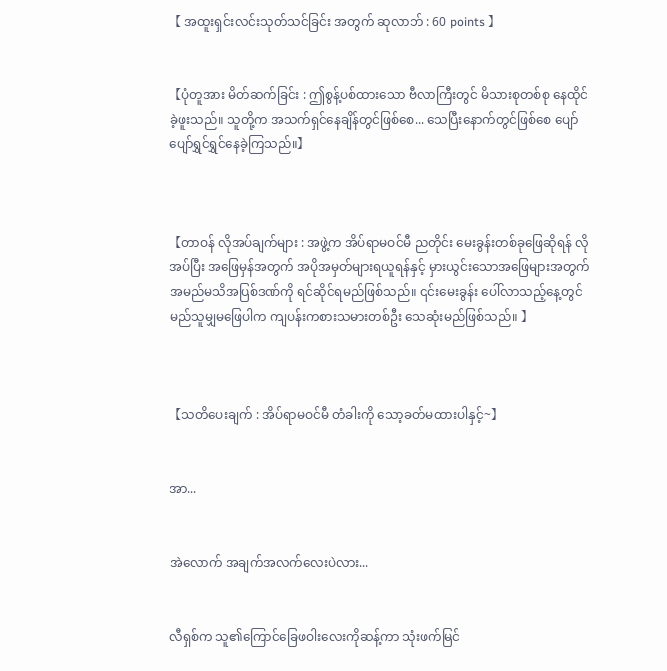【 အထူးရှင်းလင်းသုတ်သင်ခြင်း အတွက် ဆုလာဘ် : 60 points 】


【ပုံတူအား မိတ်ဆက်ခြင်း : ဤစွန့်ပစ်ထားသော ဗီလာကြီးတွင် မိသားစုတစ်စု နေထိုင်ခဲ့ဖူးသည်။ သူတို့က အသက်ရှင်နေချိန်တွင်ဖြစ်စေ... သေပြီးနောက်တွင်ဖြစ်စေ ပျော်ပျော်ရွှင်ရွှင်နေခဲ့ကြသည်။】



【တာဝန် လိုအပ်ချက်များ : အဖွဲ့က အိပ်ရာမဝင်မီ ညတိုင်း မေးခွန်းတစ်ခုဖြေဆိုရန် လိုအပ်ပြီး အဖြေမှန်အတွက် အပိုအမှတ်များရယူရန်နှင့် မှားယွင်းသောအဖြေများအတွက် အမည်မသိအပြစ်ဒဏ်ကို ရင်ဆိုင်ရမည်ဖြစ်သည်။ ၎င်းမေးခွန်း ပေါ်လာသည့်နေ့တွင် မည်သူမျှမဖြေပါက ကျပန်းကစားသမားတစ်ဦး သေဆုံးမည်ဖြစ်သည်။ 】



【သတိပေးချက် : အိပ်ရာမဝင်မီ တံခါးကို သော့ခတ်မထားပါနှင့်~】


အာ...


အဲလောက် အချက်အလက်လေးပဲလား...


လီရှစ်က သူ၏ကြောင်ခြေဖဝါးလေးကိုဆန့်ကာ သုံးဖက်မြင်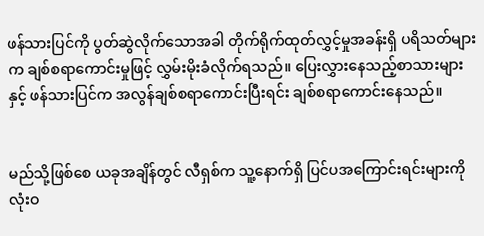ဖန်သားပြင်ကို ပွတ်ဆွဲလိုက်သောအခါ တိုက်ရိုက်ထုတ်လွှင့်မှုအခန်းရှိ ပရိသတ်များက ချစ်စရာကောင်းမှုဖြင့် လွှမ်းမိုးခံလိုက်ရသည်။ ပြေးလွှားနေသည့်စာသားများနှင့် ဖန်သားပြင်က အလွန်ချစ်စရာကောင်းပြီးရင်း ချစ်စရာကောင်းနေသည်။


မည်သို့ဖြစ်စေ ယခုအချိန်တွင် လီရှစ်က သူ့နောက်ရှိ ပြင်ပအကြောင်းရင်းများကို လုံးဝ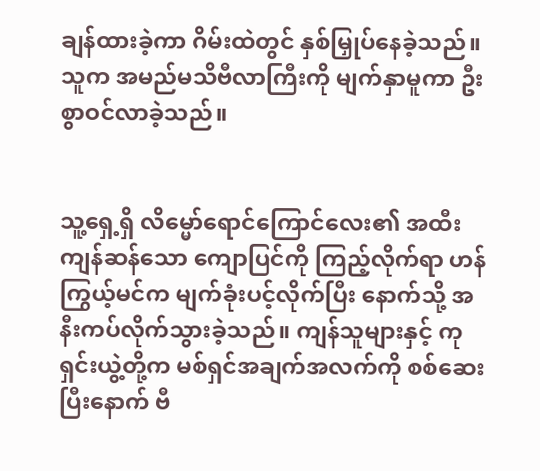ချန်ထားခဲ့ကာ ဂိမ်းထဲတွင် နှစ်မြှုပ်နေခဲ့သည်။ သူက အမည်မသိဗီလာကြီးကို မျက်နှာမူကာ ဦးစွာဝင်လာခဲ့သည်။


သူ့ရှေ့ရှိ လိမ္မော်ရောင်ကြောင်လေး၏ အထီးကျန်ဆန်သော ကျောပြင်ကို ကြည့်လိုက်ရာ ဟန်ကြွယ့်မင်က မျက်ခုံးပင့်လိုက်ပြီး နောက်သို့ အနီးကပ်လိုက်သွားခဲ့သည်။ ကျန်သူများနှင့် ကုရှင်းယွဲ့တို့က မစ်ရှင်အချက်အလက်ကို စစ်ဆေးပြီးနောက် ဗီ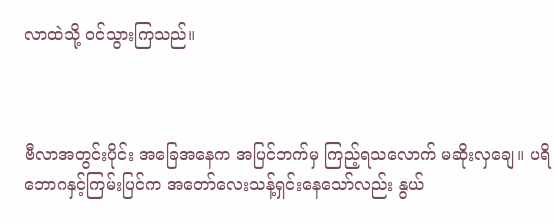လာထဲသို့ ၀င်သွားကြသည်။



ဗီလာအတွင်းပိုင်း အခြေအနေက အပြင်ဘက်မှ ကြည့်ရသလောက် မဆိုးလှချေ။ ပရိဘောဂနှင့်ကြမ်းပြင်က အတော်လေးသန့်ရှင်းနေသော်လည်း နွယ်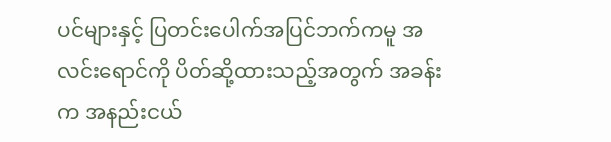ပင်များနှင့် ပြတင်းပေါက်အပြင်ဘက်ကမူ အလင်းရောင်ကို ပိတ်ဆို့ထားသည့်အတွက် အခန်းက အနည်းငယ်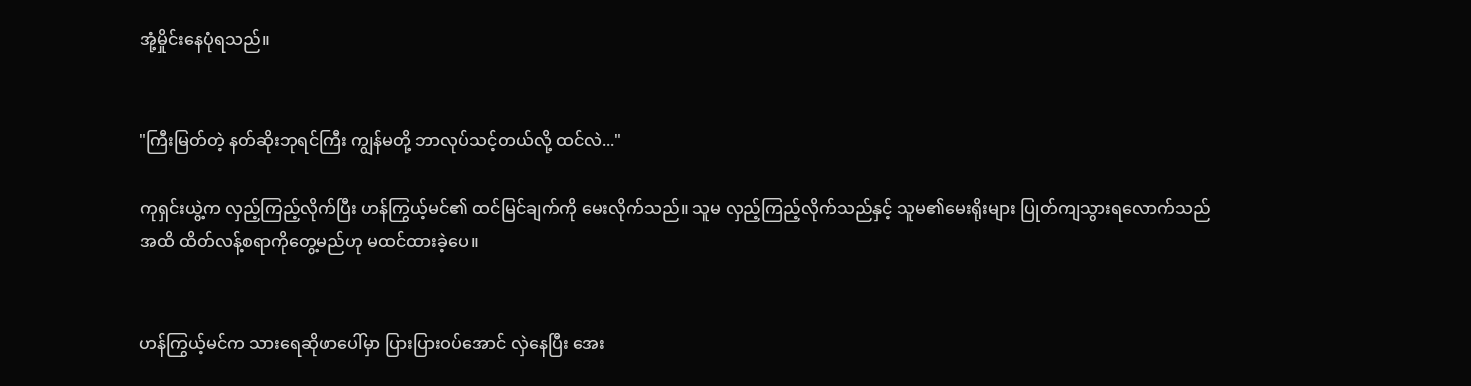အုံ့မှိုင်းနေပုံရသည်။


"ကြီးမြတ်တဲ့ နတ်ဆိုးဘုရင်ကြီး ကျွန်မတို့ ဘာလုပ်သင့်တယ်လို့ ထင်လဲ..."

ကုရှင်းယွဲ့က လှည့်ကြည့်လိုက်ပြီး ဟန်ကြွယ့်မင်၏ ထင်မြင်ချက်ကို မေးလိုက်သည်။ သူမ လှည့်ကြည့်လိုက်သည်နှင့် သူမ၏မေးရိုးများ ပြုတ်ကျသွားရလောက်သည်အထိ ထိတ်လန့်စရာကို‌တွေ့မည်ဟု မထင်ထားခဲ့ပေ။


ဟန်ကြွယ့်မင်က သားရေဆိုဖာပေါ်မှာ ပြားပြားဝပ်အောင် လှဲနေပြီး အေး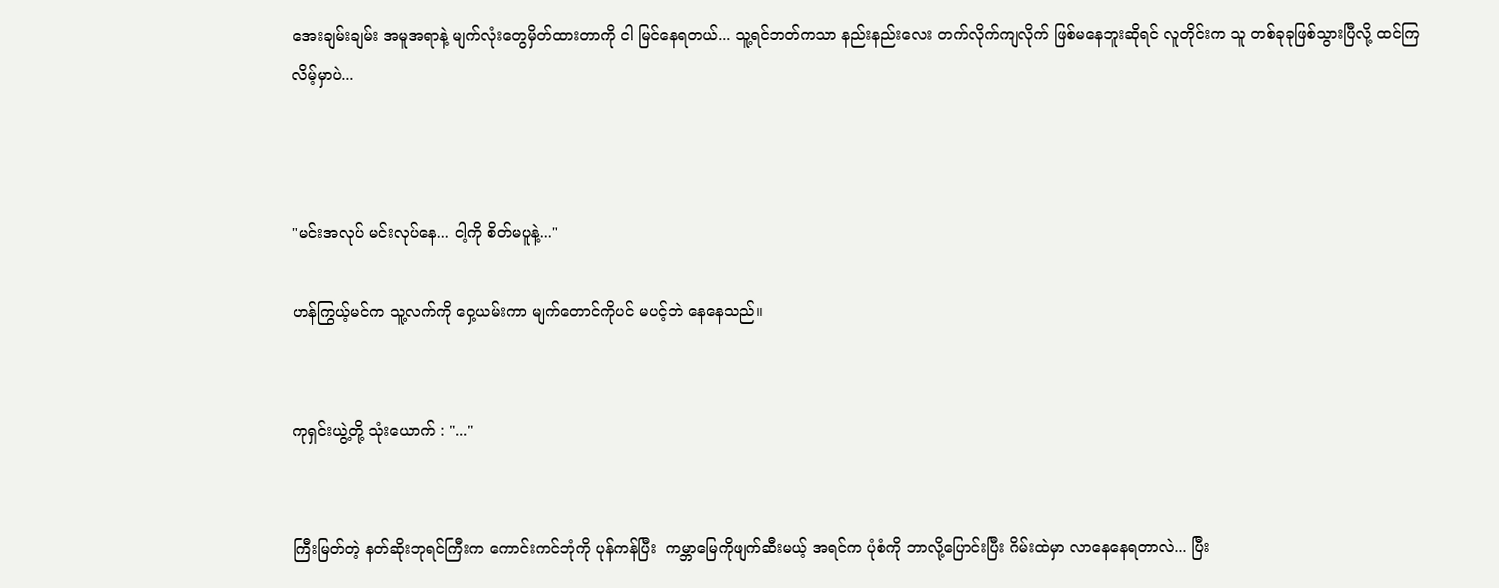အေးချမ်းချမ်း အမူအရာနဲ့ မျက်လုံး‌တွေမှိတ်ထားတာကို ငါ မြင်နေရတယ်... သူ့ရင်ဘတ်ကသာ နည်းနည်းလေး တက်လိုက်ကျလိုက် ဖြစ်မနေဘူးဆိုရင် လူတိုင်းက သူ တစ်ခုခုဖြစ်သွားပြီလို့ ထင်ကြလိမ့်မှာပဲ...



"မင်းအလုပ် မင်းလုပ်နေ... ငါ့ကို စိတ်မပူနဲ့..."

ဟန်ကြွယ့်မင်က သူ့လက်ကို ဝှေ့ယမ်းကာ မျက်တောင်ကိုပင် မပင့်ဘဲ နေနေသည်။


ကုရှင်းယွဲ့တို့ သုံးယောက် : "..."


ကြီးမြတ်တဲ့ နတ်ဆိုးဘုရင်ကြီးက ကောင်းကင်ဘုံကို ပုန်ကန်ပြီး  ကမ္ဘာမြေကိုဖျက်‌ဆီးမယ့် အရင်က ပုံစံကို ဘာလို့ပြောင်းပြီး ဂိမ်းထဲမှာ လာနေ‌နေရတာလဲ... ပြီး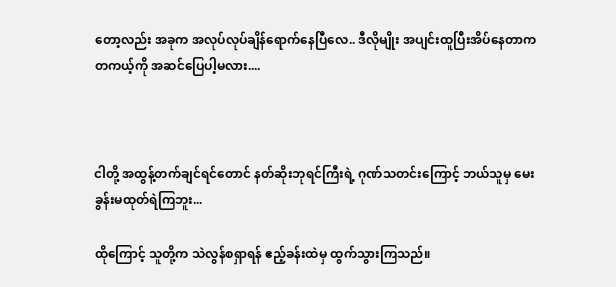တော့လည်း အခုက အလုပ်လုပ်ချိန်ရောက်နေပြီလေ.. ဒီလိုမျိုး အပျင်းထူပြီးအိပ်နေတာက တကယ့်ကို အဆင်ပြေပါ့မလား....



ငါတို့ အထွန့်တက်ချင်ရင်တောင် နတ်ဆိုးဘုရင်ကြီးရဲ့ ဂုဏ်သတင်းကြောင့် ဘယ်သူမှ မေးခွန်းမထုတ်ရဲကြဘူး...

ထိုကြောင့် သူတို့က သဲလွန်စရှာရန် ဧည့်ခန်းထဲမှ ထွက်သွားကြသည်။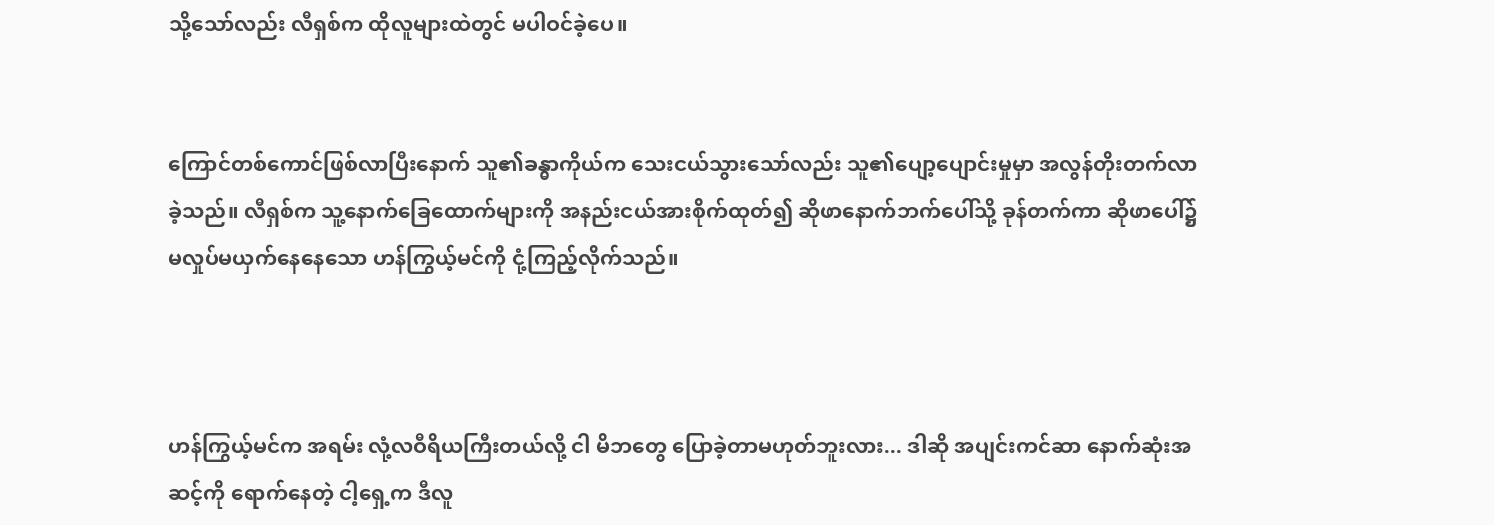သို့သော်လည်း လီရှစ်က ထိုလူများထဲတွင် မပါဝင်ခဲ့ပေ။


ကြောင်တစ်ကောင်ဖြစ်လာပြီးနောက် သူ၏ခန္ဓာကိုယ်က သေးငယ်သွားသော်လည်း သူ၏ပျော့ပျောင်းမှုမှာ အလွန်တိုးတက်လာခဲ့သည်။ လီရှစ်က သူ့နောက်ခြေထောက်များကို အနည်းငယ်အားစိုက်ထုတ်၍ ဆိုဖာနောက်ဘက်ပေါ်သို့ ခုန်တက်ကာ ဆိုဖာပေါ်၌ မလှုပ်မယှက်နေနေသော ဟန်ကြွယ့်မင်ကို ငုံ့ကြည့်လိုက်သည်။



ဟန်ကြွယ့်မင်က အရမ်း လုံ့လဝီရိယကြီးတယ်လို့ ငါ မိဘတွေ ပြောခဲ့တာမဟုတ်ဘူးလား... ဒါဆို အပျင်းကင်ဆာ နောက်ဆုံးအဆင့်ကို ရောက်နေတဲ့ ငါ့ရှေ့က ဒီလူ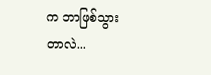က ဘာဖြစ်သွားတာလဲ...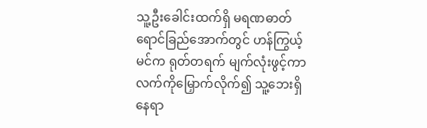သူ့ဦးခေါင်းထက်ရှိ မရဏဓာတ်ရောင်ခြည်အောက်တွင် ဟန်ကြွယ့်မင်က ရုတ်တရက် မျက်လုံးဖွင့်ကာ လက်ကိုမြှောက်လိုက်၍ သူ့ဘေးရှိ နေရာ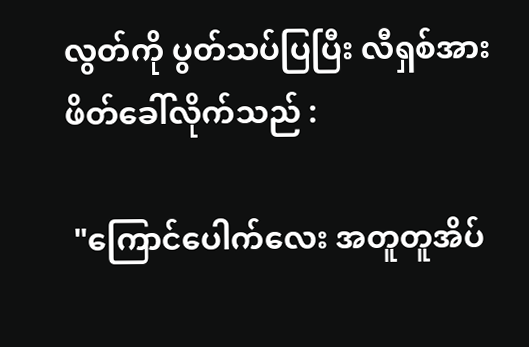လွတ်ကို ပွတ်သပ်ပြပြီး လီရှစ်အား ဖိတ်ခေါ်လိုက်သည် :

 "ကြောင်ပေါက်လေး အတူတူအိပ်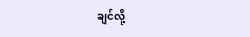ချင်လို့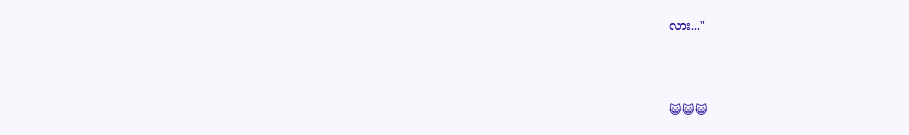လား..."



😺😺😺